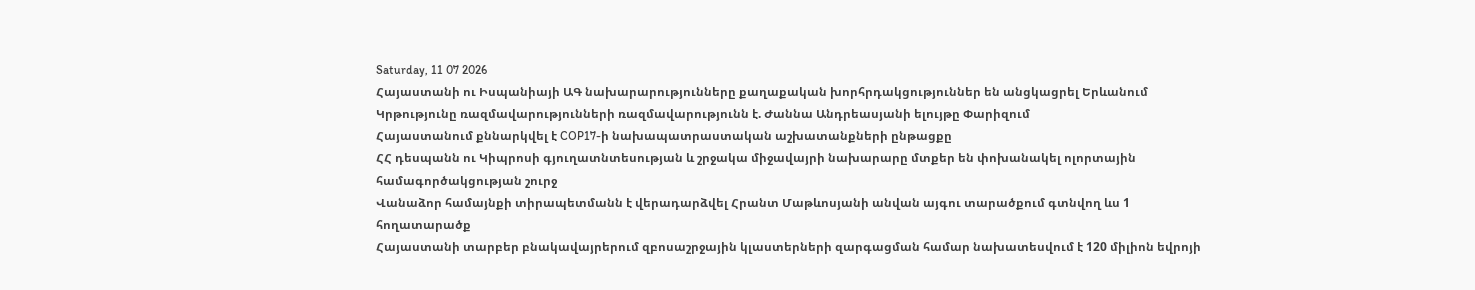Saturday, 11 07 2026
Հայաստանի ու Իսպանիայի ԱԳ նախարարությունները քաղաքական խորհրդակցություններ են անցկացրել Երևանում
Կրթությունը ռազմավարությունների ռազմավարությունն է. Ժաննա Անդրեասյանի ելույթը Փարիզում
Հայաստանում քննարկվել է COP17-ի նախապատրաստական աշխատանքների ընթացքը
ՀՀ դեսպանն ու Կիպրոսի գյուղատնտեսության և շրջակա միջավայրի նախարարը մտքեր են փոխանակել ոլորտային համագործակցության շուրջ
Վանաձոր համայնքի տիրապետմանն է վերադարձվել Հրանտ Մաթևոսյանի անվան այգու տարածքում գտնվող ևս 1 հողատարածք
Հայաստանի տարբեր բնակավայրերում զբոսաշրջային կլաստերների զարգացման համար նախատեսվում է 120 միլիոն եվրոյի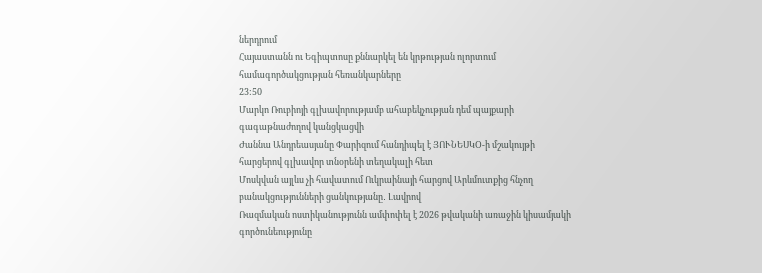ներդրում
Հայաստանն ու Եգիպտոսը քննարկել են կրթության ոլորտում համագործակցության հեռանկարները
23:50
Մարկո Ռուբիոյի գլխավորությամբ ահաբեկչության դեմ պայքարի գագաթնաժողով կանցկացվի
Ժաննա Անդրեասյանը Փարիզում հանդիպել է ՅՈՒՆԵՍԿՕ-ի մշակույթի հարցերով գլխավոր տնօրենի տեղակալի հետ
Մոսկվան այլևս չի հավատում Ուկրաինայի հարցով Արևմուտքից հնչող բանակցությունների ցանկությանը․ Լավրով
Ռազմական ոստիկանությունն ամփոփել է 2026 թվականի առաջին կիսամյակի գործունեությունը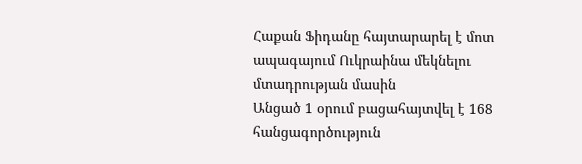Հաքան Ֆիդանը հայտարարել է մոտ ապագայում Ուկրաինա մեկնելու մտադրության մասին
Անցած 1 օրում բացահայտվել է 168 հանցագործություն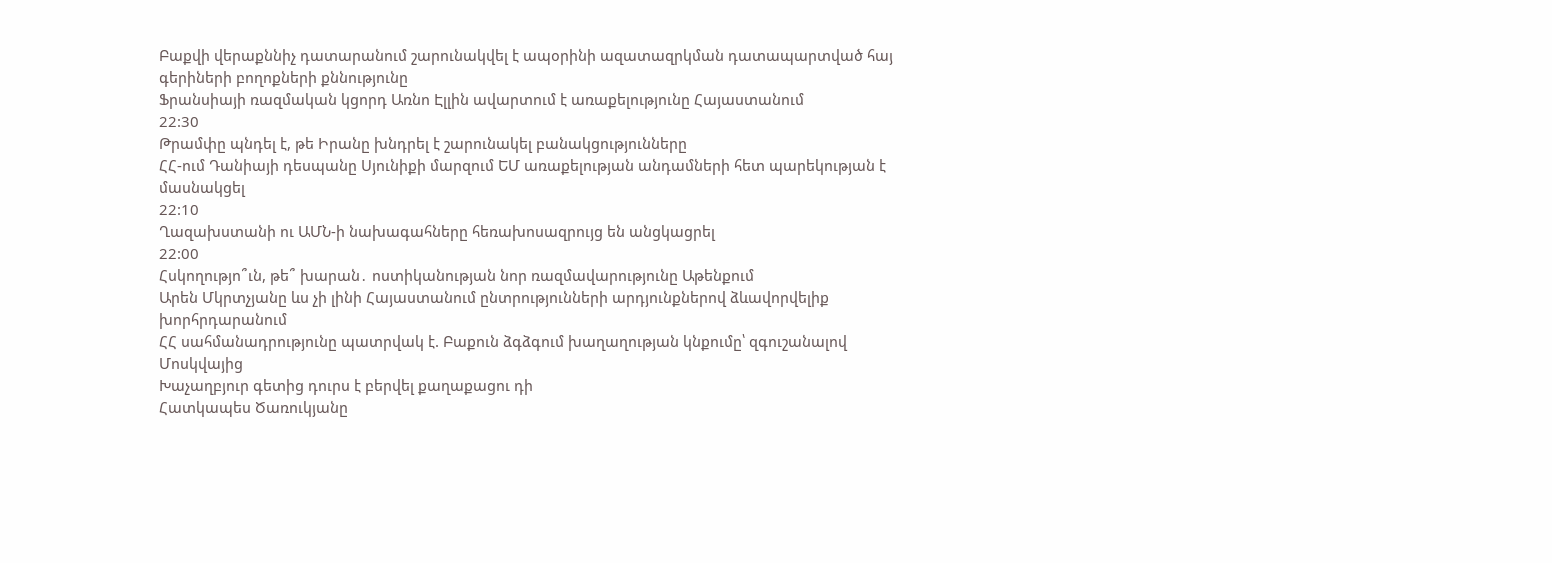Բաքվի վերաքննիչ դատարանում շարունակվել է ապօրինի ազատազրկման դատապարտված հայ գերիների բողոքների քննությունը
Ֆրանսիայի ռազմական կցորդ Առնո Էլլին ավարտում է առաքելությունը Հայաստանում
22:30
Թրամփը պնդել է, թե Իրանը խնդրել է շարունակել բանակցությունները
ՀՀ-ում Դանիայի դեսպանը Սյունիքի մարզում ԵՄ առաքելության անդամների հետ պարեկության է մասնակցել
22:10
Ղազախստանի ու ԱՄՆ-ի նախագահները հեռախոսազրույց են անցկացրել
22:00
Հսկողությո՞ւն, թե՞ խարան․ ոստիկանության նոր ռազմավարությունը Աթենքում
Արեն Մկրտչյանը ևս չի լինի Հայաստանում ընտրությունների արդյունքներով ձևավորվելիք խորհրդարանում
ՀՀ սահմանադրությունը պատրվակ է. Բաքուն ձգձգում խաղաղության կնքումը՝ զգուշանալով Մոսկվայից
Խաչաղբյուր գետից դուրս է բերվել քաղաքացու դի
Հատկապես Ծառուկյանը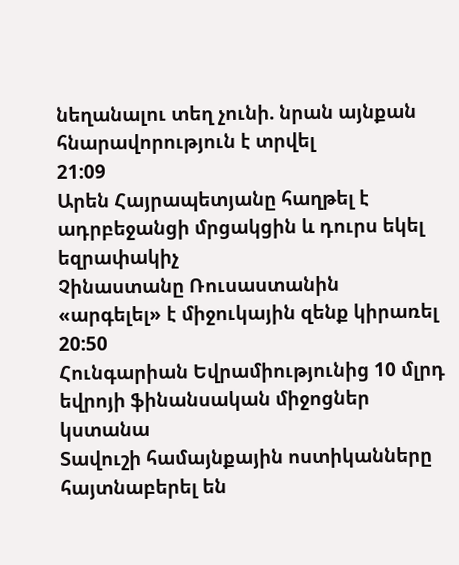նեղանալու տեղ չունի. նրան այնքան հնարավորություն է տրվել
21:09
Արեն Հայրապետյանը հաղթել է ադրբեջանցի մրցակցին և դուրս եկել եզրափակիչ
Չինաստանը Ռուսաստանին «արգելել» է միջուկային զենք կիրառել
20:50
Հունգարիան Եվրամիությունից 10 մլրդ եվրոյի ֆինանսական միջոցներ կստանա
Տավուշի համայնքային ոստիկանները հայտնաբերել են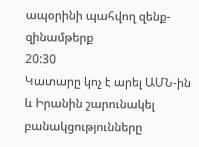ապօրինի պահվող զենք-զինամթերք
20:30
Կատարը կոչ է արել ԱՄՆ-ին և Իրանին շարունակել բանակցությունները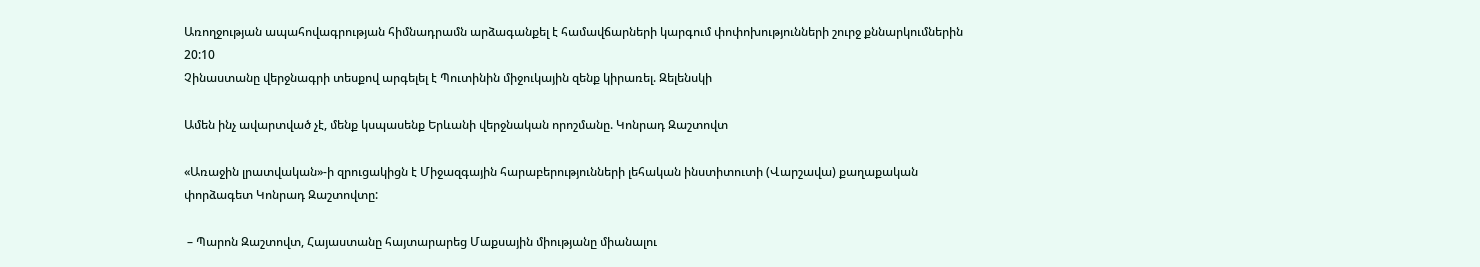Առողջության ապահովագրության հիմնադրամն արձագանքել է համավճարների կարգում փոփոխությունների շուրջ քննարկումներին
20:10
Չինաստանը վերջնագրի տեսքով արգելել է Պուտինին միջուկային զենք կիրառել. Զելենսկի

Ամեն ինչ ավարտված չէ, մենք կսպասենք Երևանի վերջնական որոշմանը. Կոնրադ Զաշտովտ

«Առաջին լրատվական»-ի զրուցակիցն է Միջազգային հարաբերությունների լեհական ինստիտուտի (Վարշավա) քաղաքական փորձագետ Կոնրադ Զաշտովտը:

 – Պարոն Զաշտովտ, Հայաստանը հայտարարեց Մաքսային միությանը միանալու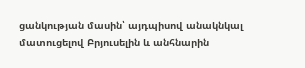ցանկության մասին՝ այդպիսով անակնկալ մատուցելով Բրյուսելին և անհնարին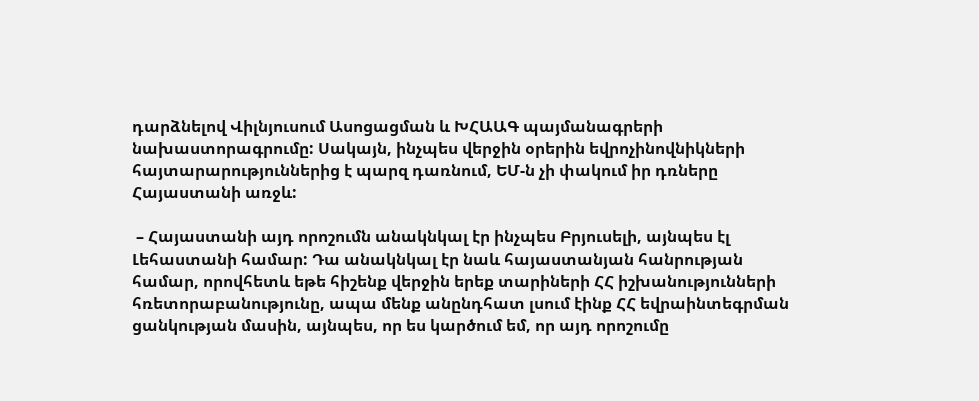դարձնելով Վիլնյուսում Ասոցացման և ԽՀԱԱԳ պայմանագրերի նախաստորագրումը: Սակայն, ինչպես վերջին օրերին եվրոչինովնիկների հայտարարություններից է պարզ դառնում, ԵՄ-ն չի փակում իր դռները Հայաստանի առջև:

 – Հայաստանի այդ որոշումն անակնկալ էր ինչպես Բրյուսելի, այնպես էլ Լեհաստանի համար: Դա անակնկալ էր նաև հայաստանյան հանրության համար, որովհետև եթե հիշենք վերջին երեք տարիների ՀՀ իշխանությունների հռետորաբանությունը, ապա մենք անընդհատ լսում էինք ՀՀ եվրաինտեգրման ցանկության մասին, այնպես, որ ես կարծում եմ, որ այդ որոշումը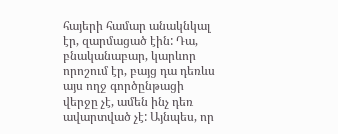հայերի համար անակնկալ էր, զարմացած էին: Դա, բնականաբար, կարևոր որոշում էր, բայց դա դեռևս այս ողջ գործընթացի վերջը չէ, ամեն ինչ դեռ ավարտված չէ: Այնպես, որ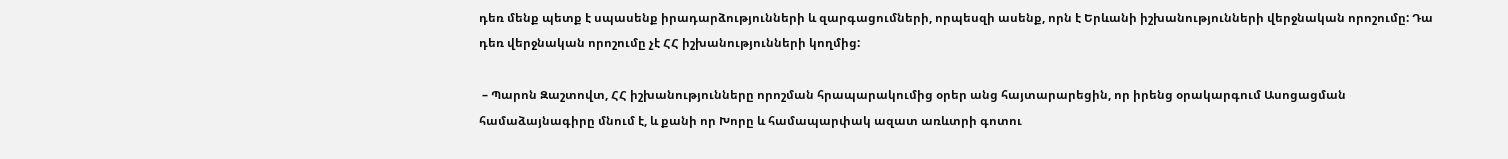դեռ մենք պետք է սպասենք իրադարձությունների և զարգացումների, որպեսզի ասենք, որն է Երևանի իշխանությունների վերջնական որոշումը: Դա դեռ վերջնական որոշումը չէ ՀՀ իշխանությունների կողմից:

 – Պարոն Զաշտովտ, ՀՀ իշխանությունները որոշման հրապարակումից օրեր անց հայտարարեցին, որ իրենց օրակարգում Ասոցացման համաձայնագիրը մնում է, և քանի որ Խորը և համապարփակ ազատ առևտրի գոտու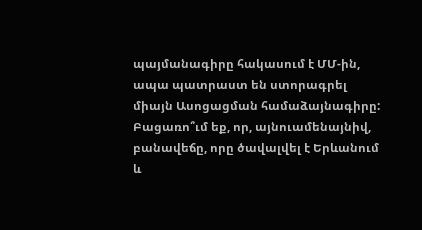պայմանագիրը հակասում է ՄՄ-ին, ապա պատրաստ են ստորագրել միայն Ասոցացման համաձայնագիրը: Բացառո՞ւմ եք, որ, այնուամենայնիվ, բանավեճը, որը ծավալվել է Երևանում և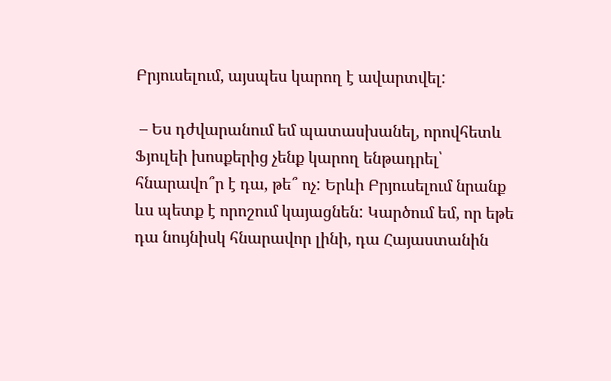Բրյուսելում, այսպես կարող է ավարտվել:

 – Ես դժվարանում եմ պատասխանել, որովհետև Ֆյուլեի խոսքերից չենք կարող ենթադրել՝ հնարավո՞ր է դա, թե՞ ոչ: Երևի Բրյուսելում նրանք ևս պետք է որոշում կայացնեն: Կարծում եմ, որ եթե դա նույնիսկ հնարավոր լինի, դա Հայաստանին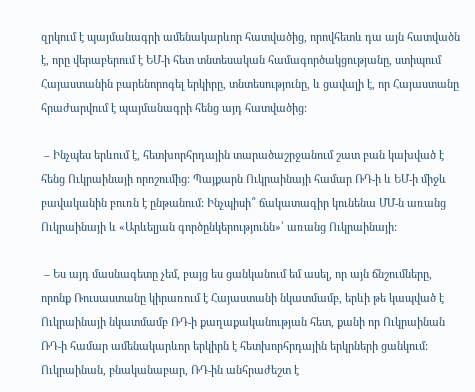զրկում է պայմանագրի ամենակարևոր հատվածից, որովհետև դա այն հատվածն է, որը վերաբերում է ԵՄ-ի հետ տնտեսական համագործակցությանը, ստիպում Հայաստանին բարենորոգել երկիրը, տնտեսությունը, և ցավալի է, որ Հայաստանը հրաժարվում է պայմանագրի հենց այդ հատվածից:

 – Ինչպես երևում է, հետխորհրդային տարածաշրջանում շատ բան կախված է հենց Ուկրաինայի որոշումից։ Պայքարն Ուկրաինայի համար ՌԴ-ի և ԵՄ-ի միջև բավականին բուռն է ընթանում: Ինչպիսի՞ ճակատագիր կունենա ՄՄ-ն առանց Ուկրաինայի և «Արևելյան գործընկերությունն»՝ առանց Ուկրաինայի:

 – Ես այդ մասնագետը չեմ, բայց ես ցանկանում եմ ասել, որ այն ճնշումները, որոնք Ռուսաստանը կիրառում է Հայաստանի նկատմամբ, երևի թե կապված է Ուկրաինայի նկատմամբ ՌԴ-ի քաղաքականության հետ, քանի որ Ուկրաինան ՌԴ-ի համար ամենակարևոր երկիրն է հետխորհրդային երկրների ցանկում: Ուկրաինան, բնականաբար, ՌԴ-ին անհրաժեշտ է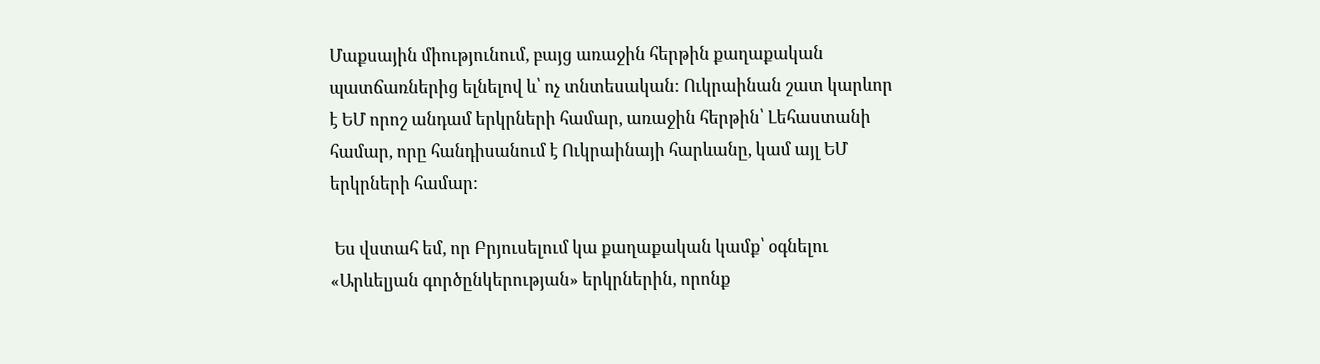Մաքսային միությունում, բայց առաջին հերթին քաղաքական պատճառներից ելնելով և՝ ոչ տնտեսական: Ուկրաինան շատ կարևոր է ԵՄ որոշ անդամ երկրների համար, առաջին հերթին՝ Լեհաստանի համար, որը հանդիսանում է Ուկրաինայի հարևանը, կամ այլ ԵՄ երկրների համար:

 Ես վստահ եմ, որ Բրյուսելում կա քաղաքական կամք՝ օգնելու «Արևելյան գործընկերության» երկրներին, որոնք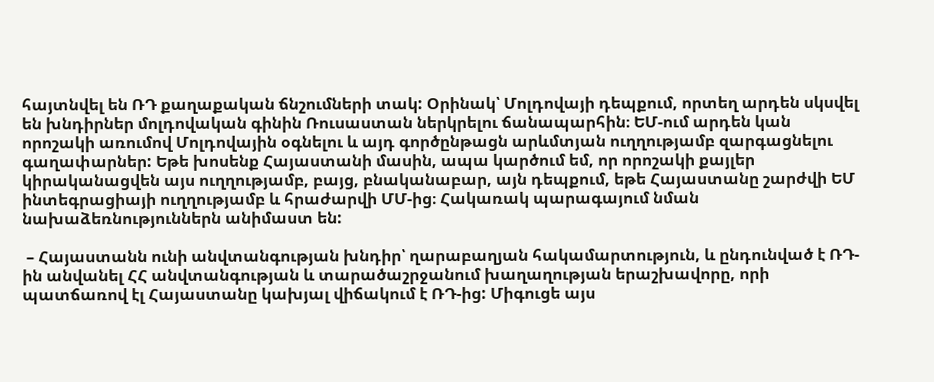հայտնվել են ՌԴ քաղաքական ճնշումների տակ: Օրինակ՝ Մոլդովայի դեպքում, որտեղ արդեն սկսվել են խնդիրներ մոլդովական գինին Ռուսաստան ներկրելու ճանապարհին։ ԵՄ-ում արդեն կան որոշակի առումով Մոլդովային օգնելու և այդ գործընթացն արևմտյան ուղղությամբ զարգացնելու գաղափարներ: Եթե խոսենք Հայաստանի մասին, ապա կարծում եմ, որ որոշակի քայլեր կիրականացվեն այս ուղղությամբ, բայց, բնականաբար, այն դեպքում, եթե Հայաստանը շարժվի ԵՄ ինտեգրացիայի ուղղությամբ և հրաժարվի ՄՄ-ից։ Հակառակ պարագայում նման նախաձեռնություններն անիմաստ են:

 – Հայաստանն ունի անվտանգության խնդիր՝ ղարաբաղյան հակամարտություն, և ընդունված է ՌԴ-ին անվանել ՀՀ անվտանգության և տարածաշրջանում խաղաղության երաշխավորը, որի պատճառով էլ Հայաստանը կախյալ վիճակում է ՌԴ-ից: Միգուցե այս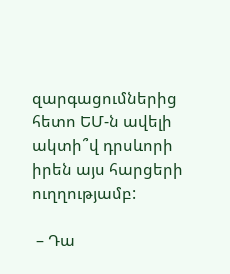զարգացումներից հետո ԵՄ-ն ավելի ակտի՞վ դրսևորի իրեն այս հարցերի ուղղությամբ:

 – Դա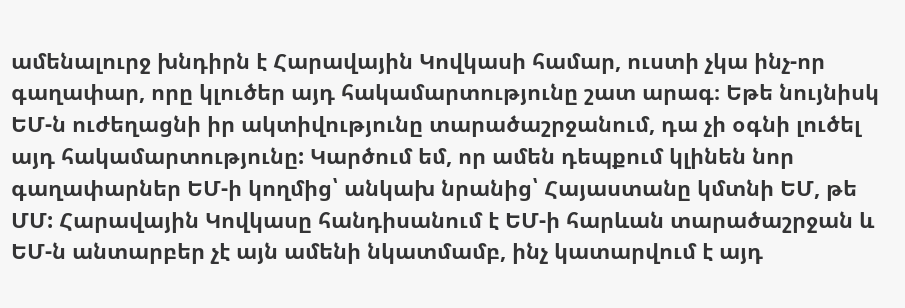ամենալուրջ խնդիրն է Հարավային Կովկասի համար, ուստի չկա ինչ-որ գաղափար, որը կլուծեր այդ հակամարտությունը շատ արագ։ Եթե նույնիսկ ԵՄ-ն ուժեղացնի իր ակտիվությունը տարածաշրջանում, դա չի օգնի լուծել այդ հակամարտությունը: Կարծում եմ, որ ամեն դեպքում կլինեն նոր գաղափարներ ԵՄ-ի կողմից՝ անկախ նրանից՝ Հայաստանը կմտնի ԵՄ, թե ՄՄ: Հարավային Կովկասը հանդիսանում է ԵՄ-ի հարևան տարածաշրջան և ԵՄ-ն անտարբեր չէ այն ամենի նկատմամբ, ինչ կատարվում է այդ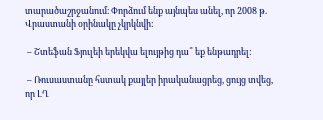տարածաշրջանում։ Փորձում ենք այնպես անել, որ 2008 թ. Վրաստանի օրինակը չկրկնվի:

 – Շտեֆան Ֆյուլեի երեկվա ելույթից դա՞ եք ենթադրել:

 – Ռուսաստանը հստակ քայլեր իրականացրեց, ցույց տվեց, որ ԼՂ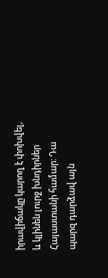իրավիճակը կարող է փոխվել, և կլինեն լուրջ խնդիրներ Հայաստանի համար: Դա պարզ դարձավ այն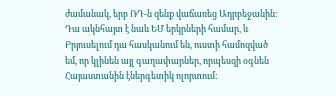ժամանակ, երբ ՌԴ-ն զենք վաճառեց Ադրբեջանին: Դա ակնհայտ է նաև ԵՄ երկրների համար, և Բրյուսելում դա հասկանում են, ուստի համոզված եմ, որ կլինեն այլ գաղափարներ, որպեսզի օգնեն Հայաստանին էներգետիկ ոլորտում: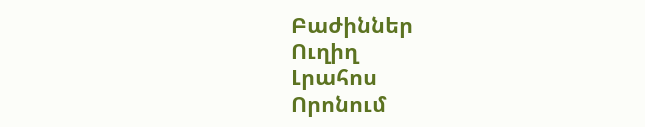Բաժիններ
Ուղիղ
Լրահոս
Որոնում